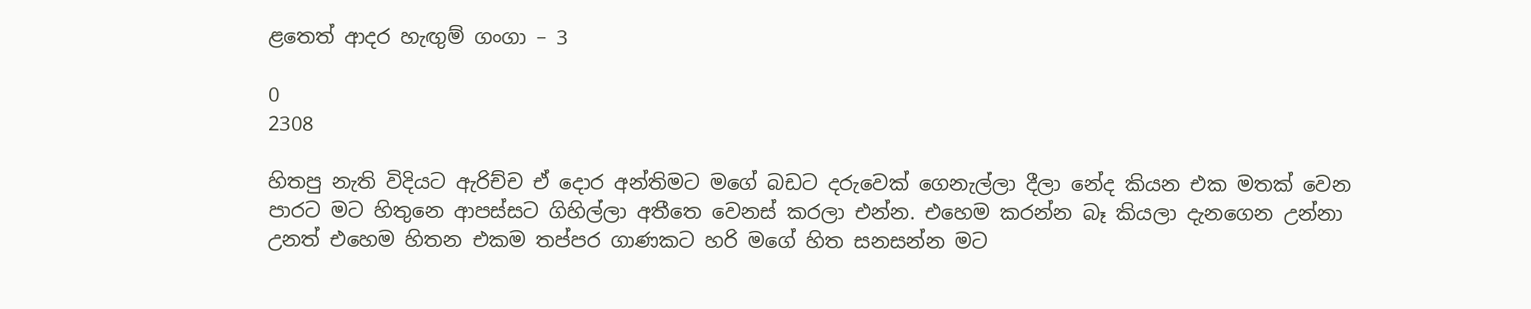ළතෙත් ආදර හැඟුම් ගංගා – 3

0
2308

හිතපු නැති විදියට ඇරිච්ච ඒ දොර අන්තිමට මගේ බඩට දරුවෙක් ගෙනැල්ලා දීලා නේද කියන එක මතක් වෙන පාරට මට හිතුනෙ ආපස්සට ගිහිල්ලා අතීතෙ වෙනස් කරලා එන්න. එහෙම කරන්න බෑ කියලා දැනගෙන උන්නා උනත් එහෙම හිතන එකම තප්පර ගාණකට හරි මගේ හිත සනසන්න මට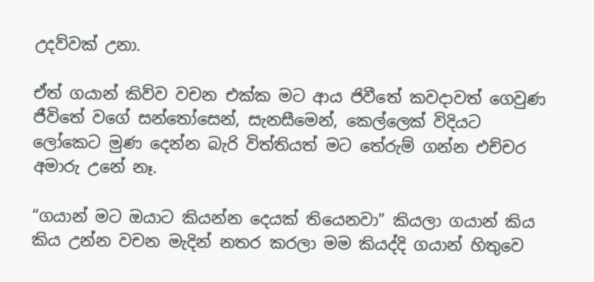උදව්වක් උනා.

ඒත් ගයාන් කිව්ව වචන එක්ක මට ආය ජිවීතේ කවදාවත් ගෙවුණ ජීවිතේ වගේ සන්තෝසෙන්, සැනසීමෙන්, කෙල්ලෙක් විදියට ලෝකෙට මුණ දෙන්න බැරි විත්තියත් මට තේරුම් ගන්න එච්චර අමාරු උනේ නෑ.

“ගයාන් මට ඔයාට කියන්න දෙයක් තියෙනවා” කියලා ගයාන් කිය කිය උන්න වචන මැදින් නතර කරලා මම කියද්දි ගයාන් හිතුවෙ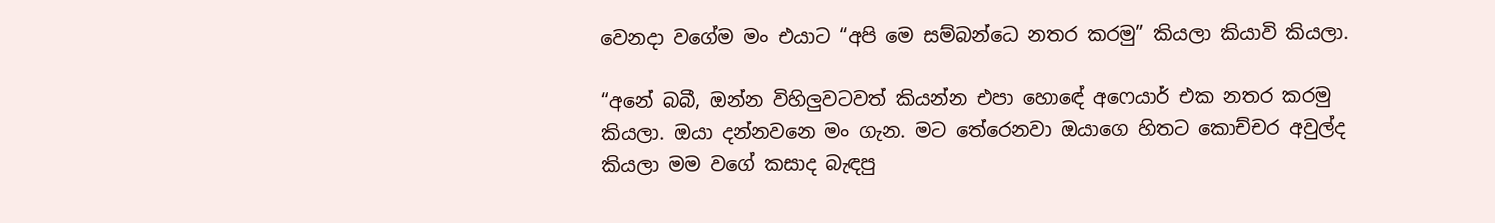වෙනදා වගේම මං එයාට “අපි මෙ සම්බන්ධෙ නතර කරමු” කියලා කියාවි කියලා.

“අනේ බබී, ඔන්න විහිලුවටවත් කියන්න එපා හොඳේ අෆෙයාර් එක නතර කරමු කියලා. ඔයා දන්නවනෙ මං ගැන. මට තේරෙනවා ඔයාගෙ හිතට කොච්චර අවුල්ද කියලා මම වගේ කසාද බැඳපු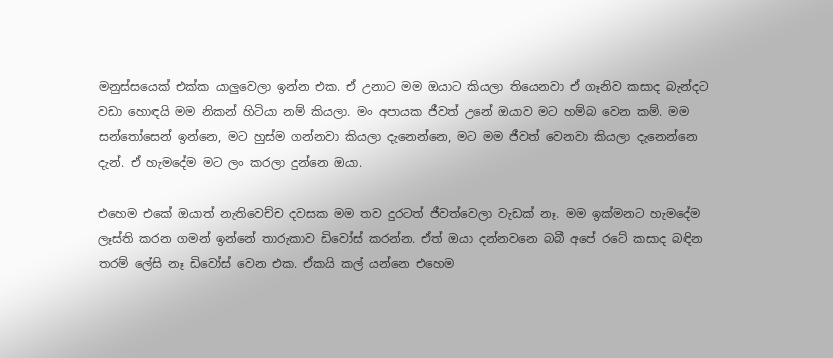මනුස්සයෙක් එක්ක යාලුවෙලා ඉන්න එක. ඒ උනාට මම ඔයාට කියලා තියෙනවා ඒ ගෑනිව කසාද බැන්දට වඩා හොඳයි මම නිකන් හිටියා නම් කියලා. මං අපායක ජීවත් උනේ ඔයාව මට හම්බ වෙන කම්. මම සන්තෝසෙන් ඉන්නෙ, මට හුස්ම ගන්නවා කියලා දැනෙන්නෙ, මට මම ජීවත් වෙනවා කියලා දැනෙන්නෙ දැන්. ඒ හැමදේම මට ලං කරලා දුන්නෙ ඔයා.

එහෙම එකේ ඔයාත් නැතිවෙච්ච දවසක මම තව දුරටත් ජීවත්වෙලා වැඩක් නෑ. මම ඉක්මනට හැමදේම ලෑස්ති කරන ගමන් ඉන්නේ තාරුකාව ඩිවෝස් කරන්න. ඒත් ඔයා දන්නවනෙ බබී අපේ රටේ කසාද බඳින තරම් ලේසි නෑ ඩිවෝස් වෙන එක. ඒකයි කල් යන්නෙ එහෙම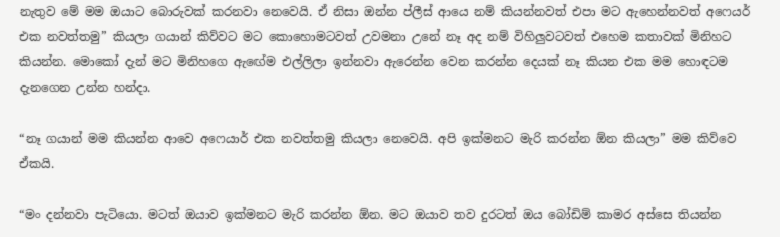නැතුව මේ මම ඔයාට බොරුවක් කරනවා නෙවෙයි. ඒ නිසා ඔන්න ප්ලීස් ආයෙ නම් කියන්නවත් එපා මට ඇහෙන්නවත් අෆෙයර් එක නවත්තමු” කියලා ගයාන් කිව්වට මට කොහොමටවත් උවමනා උනේ නෑ අද නම් විහිලුවටවත් එහෙම කතාවක් මිනිහට කියන්න. මොකෝ දැන් මට මිනිහගෙ ඇඟේම එල්ලිලා ඉන්නවා ඇරෙන්න වෙන කරන්න දෙයක් නෑ කියන එක මම හොඳටම දැනගෙන උන්න හන්දා.

“නෑ ගයාන් මම කියන්න ආවෙ අෆෙයාර් එක නවත්තමු කියලා නෙවෙයි. අපි ඉක්මනට මැරි කරන්න ඕන කියලා” මම කිව්වෙ ඒකයි.

“මං දන්නවා පැටියො. මටත් ඔයාව ඉක්මනට මැරි කරන්න ඕන. මට ඔයාව තව දුරටත් ඔය බෝඩිම් කාමර අස්සෙ තියන්න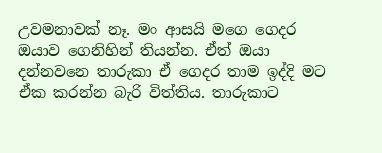උවමනාවක් නෑ. මං ආසයි මගෙ ගෙදර ඔයාව ගෙනිහින් තියන්න. ඒත් ඔයා දන්නවනෙ තාරුකා ඒ ගෙදර තාම ඉද්දි මට ඒක කරන්න බැරි විත්තිය. තාරුකාට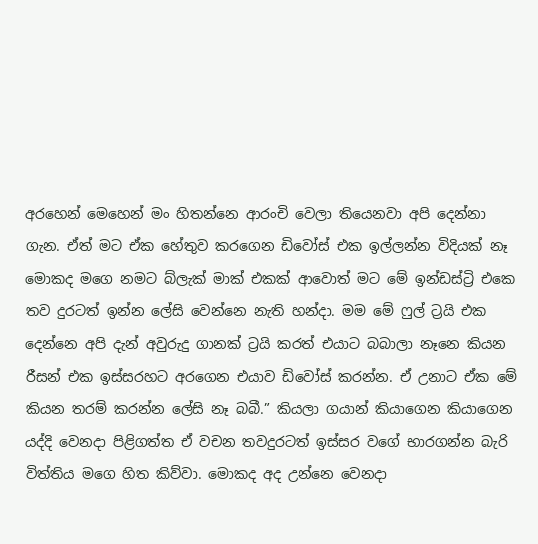අරහෙන් මෙහෙන් මං හිතන්නෙ ආරංචි වෙලා තියෙනවා අපි දෙන්නා ගැන. ඒත් මට ඒක හේතුව කරගෙන ඩිවෝස් එක ඉල්ලන්න විදියක් නෑ මොකද මගෙ නමට බ්ලැක් මාක් එකක් ආවොත් මට මේ ඉන්ඩස්ට්‍රි එකෙ තව දුරටත් ඉන්න ලේසි වෙන්නෙ නැති හන්දා. මම මේ ෆුල් ට්‍රයි එක දෙන්නෙ අපි දැන් අවුරුදු ගානක් ට්‍රයි කරත් එයාට බබාලා නෑනෙ කියන රීසන් එක ඉස්සරහට අරගෙන එයාව ඩිවෝස් කරන්න. ඒ උනාට ඒක මේ කියන තරම් කරන්න ලේසි නෑ බබී.” කියලා ගයාන් කියාගෙන කියාගෙන යද්දි වෙනදා පිළිගත්ත ඒ වචන තවදුරටත් ඉස්සර වගේ භාරගන්න බැරි විත්තිය මගෙ හිත කිව්වා. මොකද අද උන්නෙ වෙනදා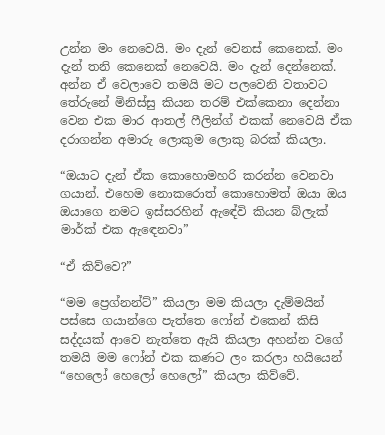උන්න මං නෙවෙයි. මං දැන් වෙනස් කෙනෙක්. මං දැන් තනි කෙනෙක් නෙවෙයි. මං දැන් දෙන්නෙක්. අන්න ඒ වෙලාවෙ තමයි මට පලවෙනි වතාවට තේරුනේ මිනිස්සු කියන තරම් එක්කෙනා දෙන්නා වෙන එක මාර ආතල් ෆීලින්ග් එකක් නෙවෙයි ඒක දරාගන්න අමාරු ලොකුම ලොකු බරක් කියලා.

“ඔයාට දැන් ඒක කොහොමහරි කරන්න වෙනවා ගයාන්. එහෙම නොකරොත් කොහොමත් ඔයා ඔය ඔයාගෙ නමට ඉස්සරහින් ඇඳේවි කියන බ්ලැක් මාර්ක් එක ඇඳෙනවා”

“ඒ කිව්වෙ?”

“මම ප්‍රෙග්නන්ට්” කියලා මම කියලා දැම්මයින් පස්සෙ ගයාන්ගෙ පැත්තෙ ෆෝන් එකෙන් කිසි සද්දයක් ආවෙ නැත්තෙ ඇයි කියලා අහන්න වගේ තමයි මම ෆෝන් එක කණට ලං කරලා හයියෙන් “හෙලෝ හෙලෝ හෙලෝ” කියලා කිව්වේ.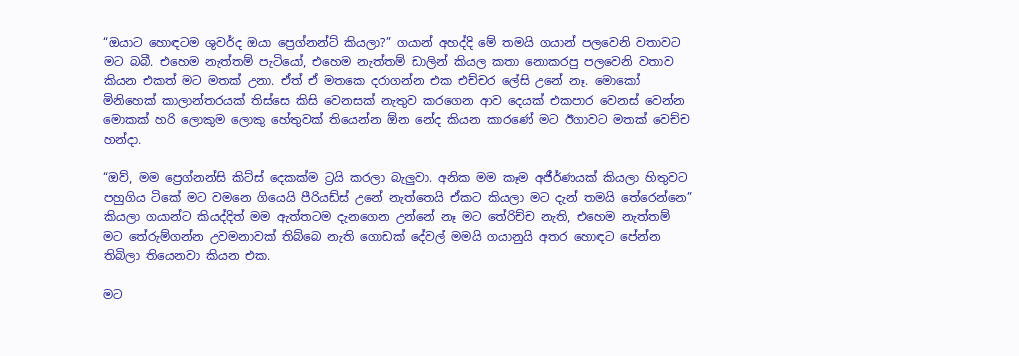“ඔයාට හොඳටම ශුවර්ද ඔයා ප්‍රෙග්නන්ට් කියලා?” ගයාන් අහද්දි මේ තමයි ගයාන් පලවෙනි වතාවට මට බබී. එහෙම නැත්තම් පැටියෝ, එහෙම නැත්තම් ඩාලින් කියල කතා නොකරපු පලවෙනි වතාව කියන එකත් මට මතක් උනා. ඒත් ඒ මතකෙ දරාගන්න එක එච්චර ලේසි උනේ නෑ. මොකෝ මිනිහෙක් කාලාන්තරයක් තිස්සෙ කිසි වෙනසක් නැතුව කරගෙන ආව දෙයක් එකපාර වෙනස් වෙන්න  මොකක් හරි ලොකුම ලොකු හේතුවක් තියෙන්න ඕන නේද කියන කාරණේ මට ඊගාවට මතක් වෙච්ච හන්දා.

“ඔව්, මම ප්‍රෙග්නන්සි කිට්ස් දෙකක්ම ට්‍රයි කරලා බැලුවා. අනික මම කෑම අජීර්ණයක් කියලා හිතුවට පහුගිය ටිකේ මට වමනෙ ගියෙයි පීරියඩ්ස් උනේ නැත්තෙයි ඒකට කියලා මට දැන් තමයි තේරෙන්නෙ” කියලා ගයාන්ට කියද්දිත් මම ඇත්තටම දැනගෙන උන්නේ නෑ මට තේරිච්ච නැති, එහෙම නැත්තම් මට තේරුම්ගන්න උවමනාවක් තිබ්බෙ නැති ගොඩක් දේවල් මමයි ගයානුයි අතර හොඳට පේන්න තිබිලා තියෙනවා කියන එක.

මට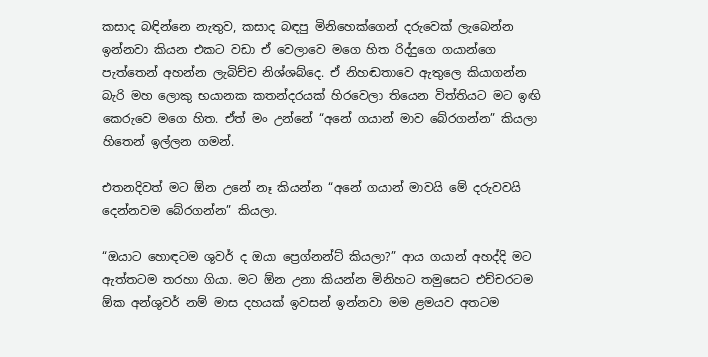කසාද බඳින්නෙ නැතුව, කසාද බඳපු මිනිහෙක්ගෙන් දරුවෙක් ලැබෙන්න ඉන්නවා කියන එකට වඩා ඒ වෙලාවෙ මගෙ හිත රිද්දුගෙ ගයාන්ගෙ පැත්තෙන් අහන්න ලැබිච්ච නිශ්ශබ්දෙ. ඒ නිහඬතාවෙ ඇතුලෙ කියාගන්න බැරි මහ ලොකු භයානක කතන්දරයක් හිරවෙලා තියෙන විත්තියට මට ඉඟි කෙරුවෙ මගෙ හිත. ඒත් මං උන්නේ “අනේ ගයාන් මාව බේරගන්න” කියලා හිතෙන් ඉල්ලන ගමන්.

එතනදිවත් මට ඕන උනේ නෑ කියන්න “අනේ ගයාන් මාවයි මේ දරුවවයි දෙන්නවම බේරගන්න” කියලා.

“ඔයාට හොඳටම ශුවර් ද ඔයා ප්‍රෙග්නන්ට් කියලා?” ආය ගයාන් අහද්දි මට ඇත්තටම තරහා ගියා. මට ඕන උනා කියන්න මිනිහට තමුසෙට එච්චරටම ඕක අන්ශුවර් නම් මාස දහයක් ඉවසන් ඉන්නවා මම ළමයව අතටම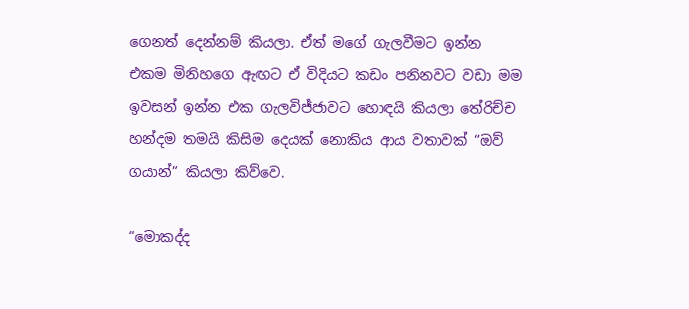ගෙනත් දෙන්නම් කියලා. ඒත් මගේ ගැලවීමට ඉන්න එකම මිනිහගෙ ඇඟට ඒ විදියට කඩං පනිනවට වඩා මම ඉවසන් ඉන්න එක ගැලවිජ්ජාවට හොඳයි කියලා තේරිච්ච හන්දම තමයි කිසිම දෙයක් නොකිය ආය වතාවක් “ඔව් ගයාන්” කියලා කිව්වෙ.

“මොකද්ද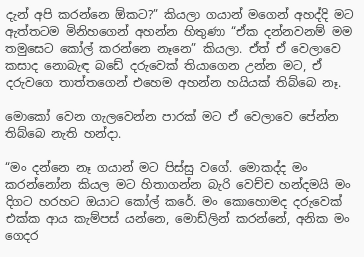දැන් අපි කරන්නෙ ඕකට?” කියලා ගයාන් මගෙන් අහද්දි මට ඇත්තටම මිනිහගෙන් අහන්න හිතුණා “ඒක දන්නවනම් මම තමුසෙට කෝල් කරන්නෙ නෑනෙ” කියලා. ඒත් ඒ වෙලාවෙ කසාද නොබැඳ බඩේ දරුවෙක් තියාගෙන උන්න මට, ඒ දරුවගෙ තාත්තගෙන් එහෙම අහන්න හයියක් තිබ්බෙ නෑ.

මොකෝ වෙන ගැලවෙන්න පාරක් මට ඒ වෙලාවෙ පේන්න තිබ්බෙ නැති හන්දා.

“මං දන්නෙ නෑ ගයාන් මට පිස්සු වගේ. මොකද්ද මං කරන්නෝන කියල මට හිතාගන්න බැරි වෙච්ච හන්දමයි මං දිගට හරහට ඔයාට කෝල් කරේ. මං කොහොමද දරුවෙක් එක්ක ආය කැම්පස් යන්නෙ, මොඩ්ලින් කරන්නේ, අනික මං ගෙදර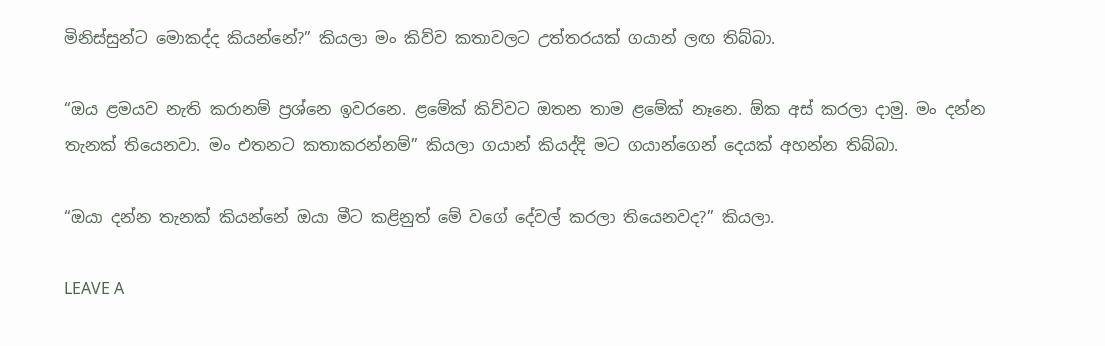මිනිස්සුන්ට මොකද්ද කියන්නේ?” කියලා මං කිව්ව කතාවලට උත්තරයක් ගයාන් ලඟ තිබ්බා.

“ඔය ළමයව නැති කරානම් ප්‍රශ්නෙ ඉවරනෙ. ළමේක් කිව්වට ඔතන තාම ළමේක් නෑනෙ. ඕක අස් කරලා දාමු. මං දන්න තැනක් තියෙනවා. මං එතනට කතාකරන්නම්” කියලා ගයාන් කියද්දි මට ගයාන්ගෙන් දෙයක් අහන්න තිබ්බා.

“ඔයා දන්න තැනක් කියන්නේ ඔයා මීට කළිනුත් මේ වගේ දේවල් කරලා තියෙනවද?” කියලා.

LEAVE A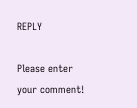REPLY

Please enter your comment!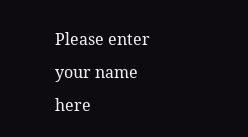Please enter your name here